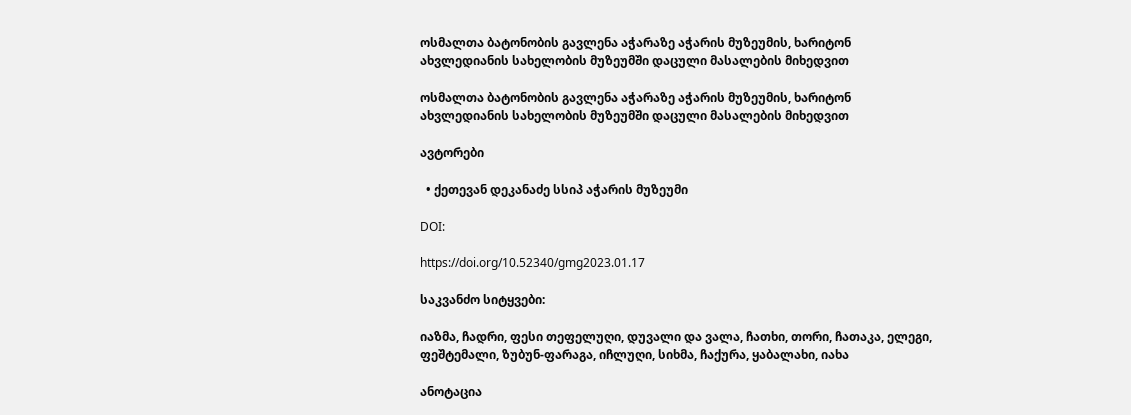ოსმალთა ბატონობის გავლენა აჭარაზე აჭარის მუზეუმის, ხარიტონ ახვლედიანის სახელობის მუზეუმში დაცული მასალების მიხედვით

ოსმალთა ბატონობის გავლენა აჭარაზე აჭარის მუზეუმის, ხარიტონ ახვლედიანის სახელობის მუზეუმში დაცული მასალების მიხედვით

ავტორები

  • ქეთევან დეკანაძე სსიპ აჭარის მუზეუმი

DOI:

https://doi.org/10.52340/gmg2023.01.17

საკვანძო სიტყვები:

იაზმა, ჩადრი, ფესი თეფელუღი, დუვალი და ვალა, ჩათხი, თორი, ჩათაკა, ელეგი, ფეშტემალი, ზუბუნ-ფარაგა, იჩლუღი, სიხმა, ჩაქურა, ყაბალახი, იახა

ანოტაცია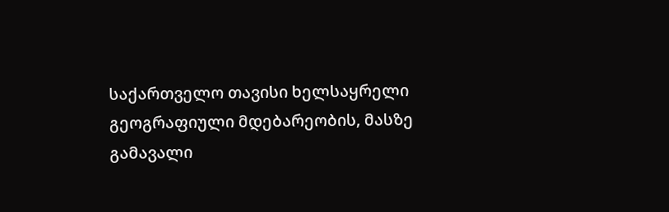საქართველო თავისი ხელსაყრელი გეოგრაფიული მდებარეობის, მასზე გამავალი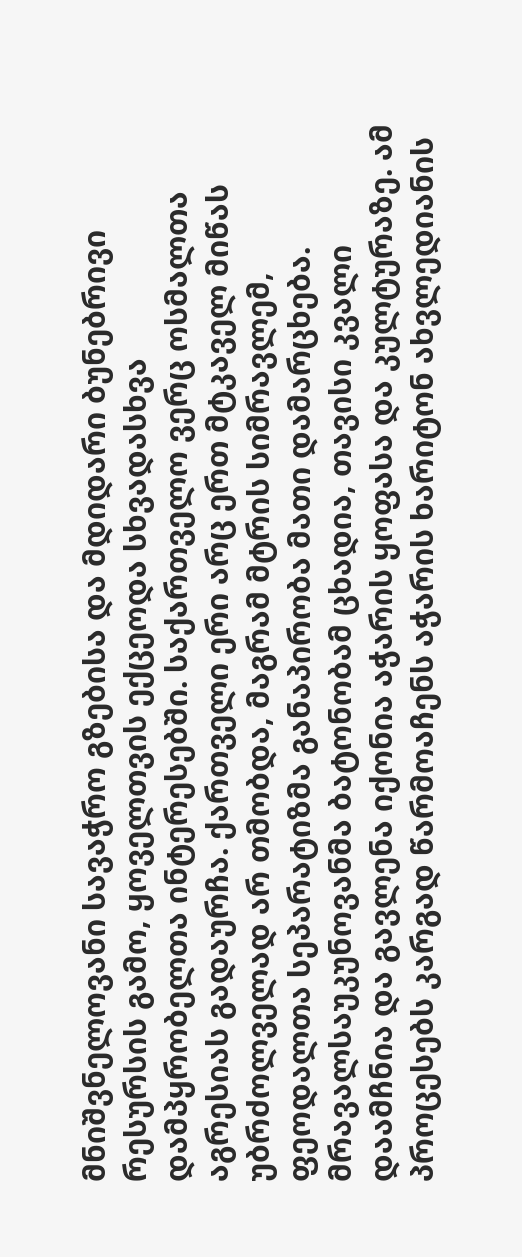მნიშვნელოვანი სავაჭრო გზებისა და მდიდარი ბუნებრივი რესურსის გამო, ყოველთვის ექცეოდა სხვადასხვა დამპყრობელთა ინტერესებში. საქართველო ვერც ოსმალთა აგრესიას გადაურჩა. ქართველი ერი არც ერთ მტკაველ მიწას უბრძოლველად არ თმობდა, მაგრამ მტრის სიმრავლემ, ფეოდალთა სეპარატიზმა განაპირობა მათი დამარცხება. მრავალსაუკუნოვანმა ბატონობამ ცხადია, თავისი კვალი დაამჩნია და გავლენა იქონია აჭარის ყოფასა და კულტურაზე. ამ პროცესებს კარგად წარმოაჩენს აჭარის ხარიტონ ახვლედიანის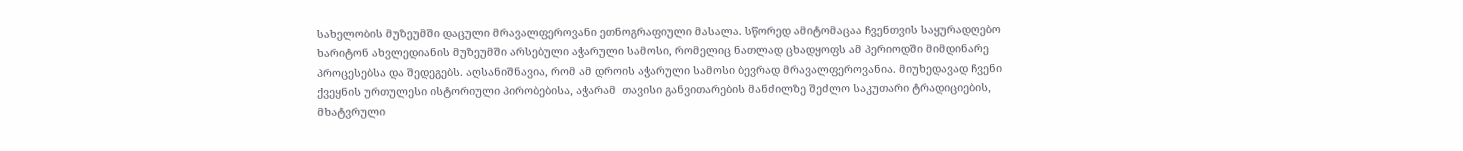სახელობის მუზეუმში დაცული მრავალფეროვანი ეთნოგრაფიული მასალა. სწორედ ამიტომაცაა ჩვენთვის საყურადღებო ხარიტონ ახვლედიანის მუზეუმში არსებული აჭარული სამოსი, რომელიც ნათლად ცხადყოფს ამ პერიოდში მიმდინარე პროცესებსა და შედეგებს. აღსანიშნავია, რომ ამ დროის აჭარული სამოსი ბევრად მრავალფეროვანია. მიუხედავად ჩვენი ქვეყნის ურთულესი ისტორიული პირობებისა, აჭარამ  თავისი განვითარების მანძილზე შეძლო საკუთარი ტრადიციების, მხატვრული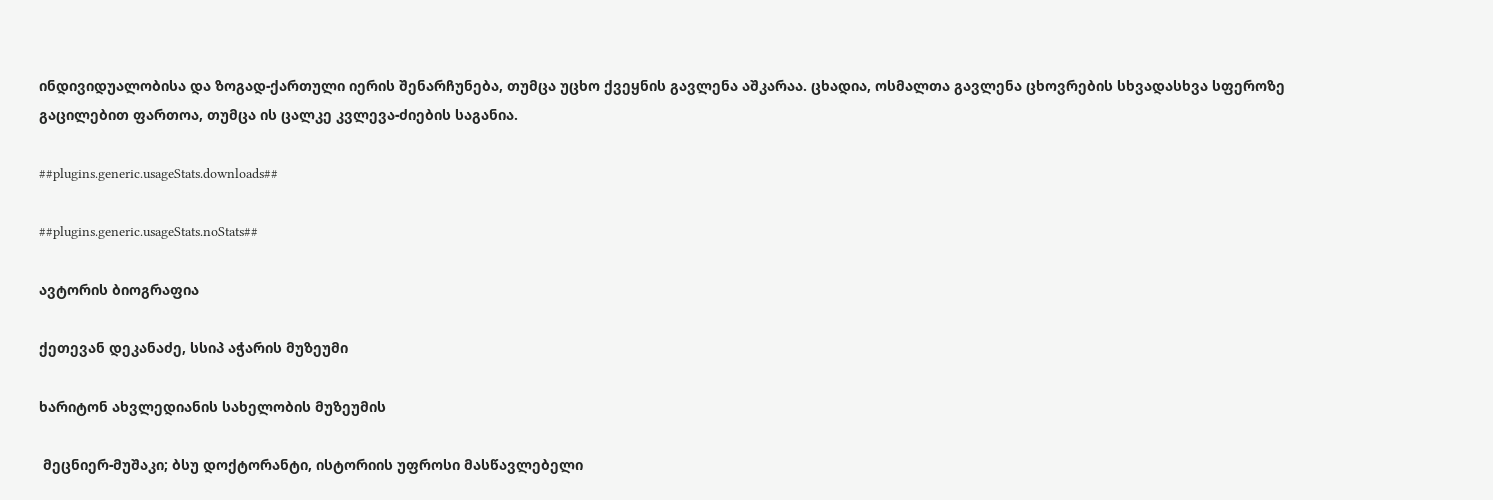ინდივიდუალობისა და ზოგად-ქართული იერის შენარჩუნება, თუმცა უცხო ქვეყნის გავლენა აშკარაა. ცხადია, ოსმალთა გავლენა ცხოვრების სხვადასხვა სფეროზე გაცილებით ფართოა, თუმცა ის ცალკე კვლევა-ძიების საგანია.

##plugins.generic.usageStats.downloads##

##plugins.generic.usageStats.noStats##

ავტორის ბიოგრაფია

ქეთევან დეკანაძე, სსიპ აჭარის მუზეუმი

ხარიტონ ახვლედიანის სახელობის მუზეუმის

 მეცნიერ-მუშაკი; ბსუ დოქტორანტი, ისტორიის უფროსი მასწავლებელი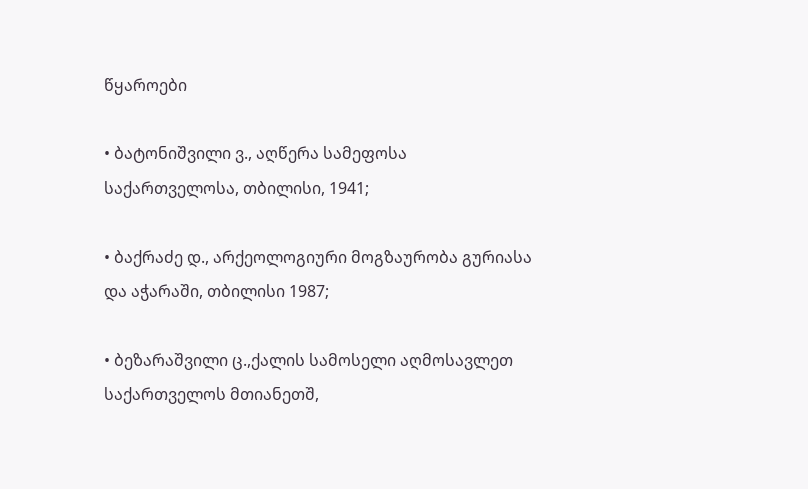წყაროები

• ბატონიშვილი ვ., აღწერა სამეფოსა საქართველოსა, თბილისი, 1941;

• ბაქრაძე დ., არქეოლოგიური მოგზაურობა გურიასა და აჭარაში, თბილისი 1987;

• ბეზარაშვილი ც.,ქალის სამოსელი აღმოსავლეთ საქართველოს მთიანეთშ,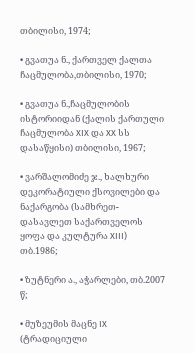თბილისი, 1974;

• გვათუა ნ., ქართველ ქალთა ჩაცმულობა,თბილისი, 1970;

• გვათუა ნ.,ჩაცმულობის ისტორიიდან (ქალის ქართული ჩაცმულობა XIX და XX სს დასაწყისი) თბილისი, 1967;

• ვარშალომიძე ჯ., ხალხური დეკორატიული ქსოვილები და ნაქარგობა (სამხრეთ-დასავლეთ საქართველოს ყოფა და კულტურა XIII) თბ.1986;

• ზუტნერი ა., აჭარლები, თბ.2007 წ;

• მუზეუმის მაცნე IX (ტრადიციული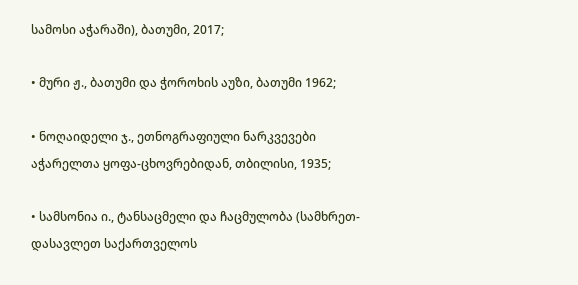სამოსი აჭარაში), ბათუმი, 2017;

• მური ჟ., ბათუმი და ჭოროხის აუზი, ბათუმი 1962;

• ნოღაიდელი ჯ., ეთნოგრაფიული ნარკვევები აჭარელთა ყოფა-ცხოვრებიდან, თბილისი, 1935;

• სამსონია ი., ტანსაცმელი და ჩაცმულობა (სამხრეთ-დასავლეთ საქართველოს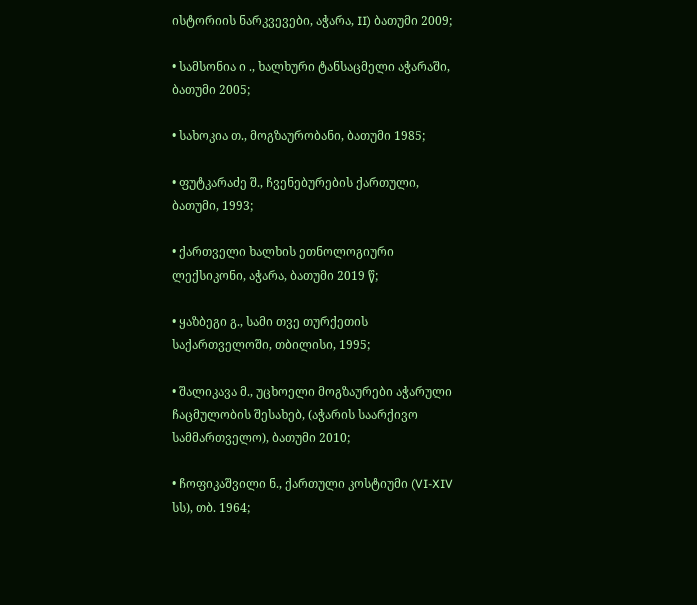ისტორიის ნარკვევები, აჭარა, II) ბათუმი 2009;

• სამსონია ი ., ხალხური ტანსაცმელი აჭარაში, ბათუმი 2005;

• სახოკია თ., მოგზაურობანი, ბათუმი 1985;

• ფუტკარაძე შ., ჩვენებურების ქართული, ბათუმი, 1993;

• ქართველი ხალხის ეთნოლოგიური ლექსიკონი, აჭარა, ბათუმი 2019 წ;

• ყაზბეგი გ., სამი თვე თურქეთის საქართველოში, თბილისი, 1995;

• შალიკავა მ., უცხოელი მოგზაურები აჭარული ჩაცმულობის შესახებ, (აჭარის საარქივო სამმართველო), ბათუმი 2010;

• ჩოფიკაშვილი ნ., ქართული კოსტიუმი (VI-XIV სს), თბ. 1964;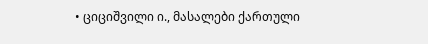• ციციშვილი ი., მასალები ქართული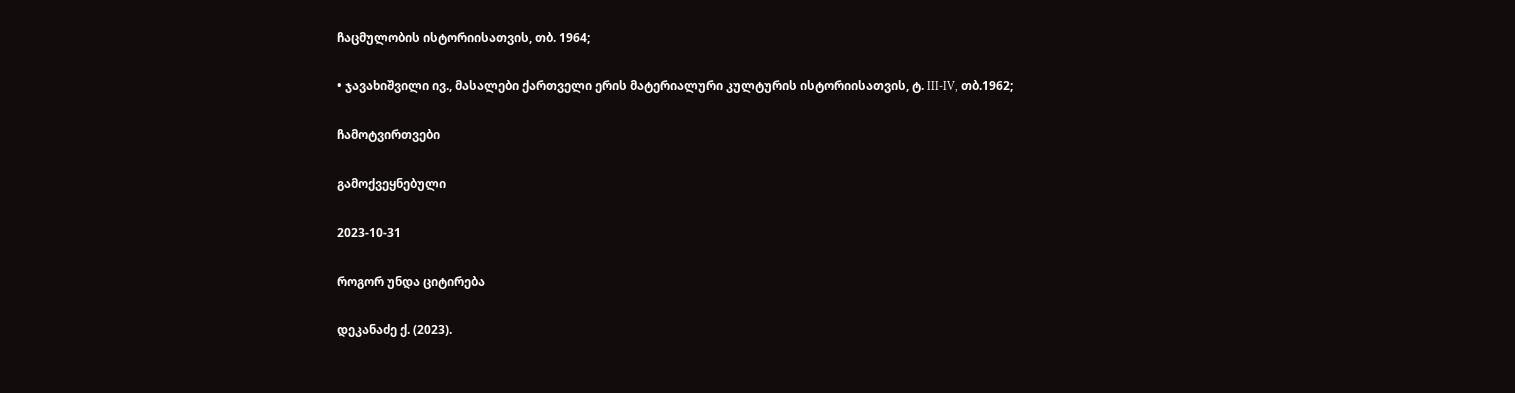ჩაცმულობის ისტორიისათვის, თბ. 1964;

• ჯავახიშვილი ივ., მასალები ქართველი ერის მატერიალური კულტურის ისტორიისათვის, ტ. III-IV, თბ.1962;

ჩამოტვირთვები

გამოქვეყნებული

2023-10-31

როგორ უნდა ციტირება

დეკანაძე ქ. (2023).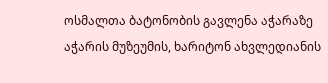ოსმალთა ბატონობის გავლენა აჭარაზე აჭარის მუზეუმის, ხარიტონ ახვლედიანის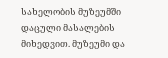სახელობის მუზეუმში დაცული მასალების მიხედვით. მუზეუმი და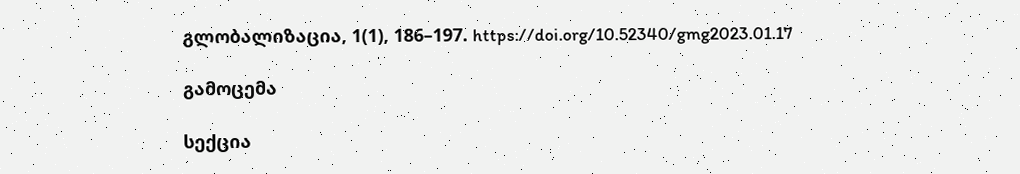გლობალიზაცია, 1(1), 186–197. https://doi.org/10.52340/gmg2023.01.17

გამოცემა

სექცია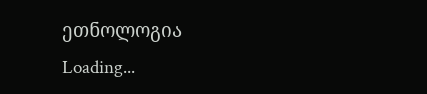ეთნოლოგია
Loading...